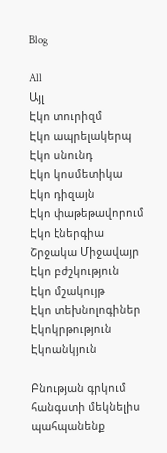Blog

All
Այլ
Էկո տուրիզմ
Էկո ապրելակերպ
Էկո սնունդ
Էկո կոսմետիկա
Էկո դիզայն
Էկո փաթեթավորում
Էկո էներգիա
Շրջակա Միջավայր
Էկո բժշկություն
Էկո մշակույթ
Էկո տեխնոլոգիներ
Էկոկրթություն
Էկոանկյուն

Բնության գրկում հանգստի մեկնելիս պահպանենք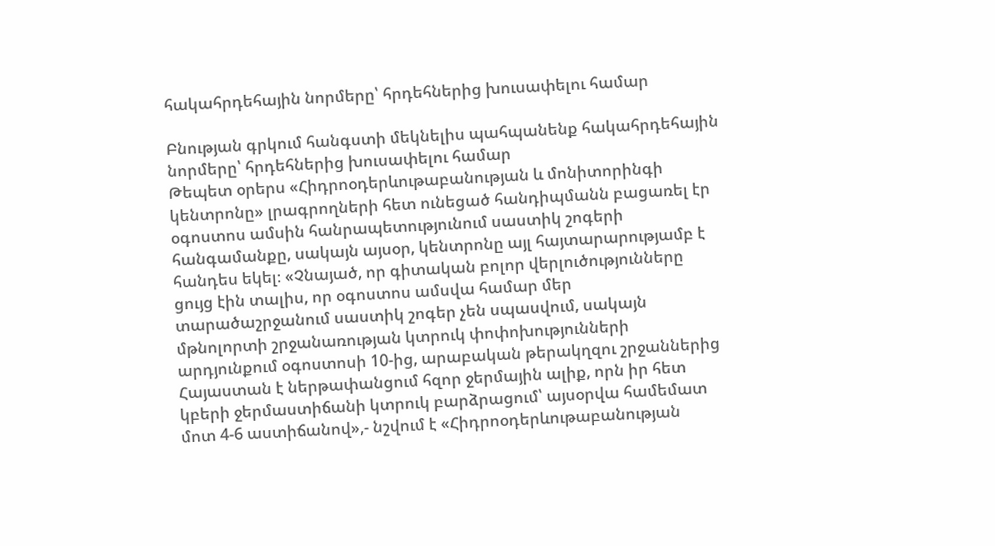հակահրդեհային նորմերը՝ հրդեհներից խուսափելու համար

Բնության գրկում հանգստի մեկնելիս պահպանենք հակահրդեհային նորմերը՝ հրդեհներից խուսափելու համար
Թեպետ օրերս «Հիդրոօդերևութաբանության և մոնիտորինգի կենտրոնը» լրագրողների հետ ունեցած հանդիպմանն բացառել էր օգոստոս ամսին հանրապետությունում սաստիկ շոգերի հանգամանքը, սակայն այսօր, կենտրոնը այլ հայտարարությամբ է հանդես եկել։ «Չնայած, որ գիտական բոլոր վերլուծությունները ցույց էին տալիս, որ օգոստոս ամսվա համար մեր տարածաշրջանում սաստիկ շոգեր չեն սպասվում, սակայն մթնոլորտի շրջանառության կտրուկ փոփոխությունների արդյունքում օգոստոսի 10-ից, արաբական թերակղզու շրջաններից Հայաստան է ներթափանցում հզոր ջերմային ալիք, որն իր հետ կբերի ջերմաստիճանի կտրուկ բարձրացում՝ այսօրվա համեմատ մոտ 4-6 աստիճանով»,- նշվում է «Հիդրոօդերևութաբանության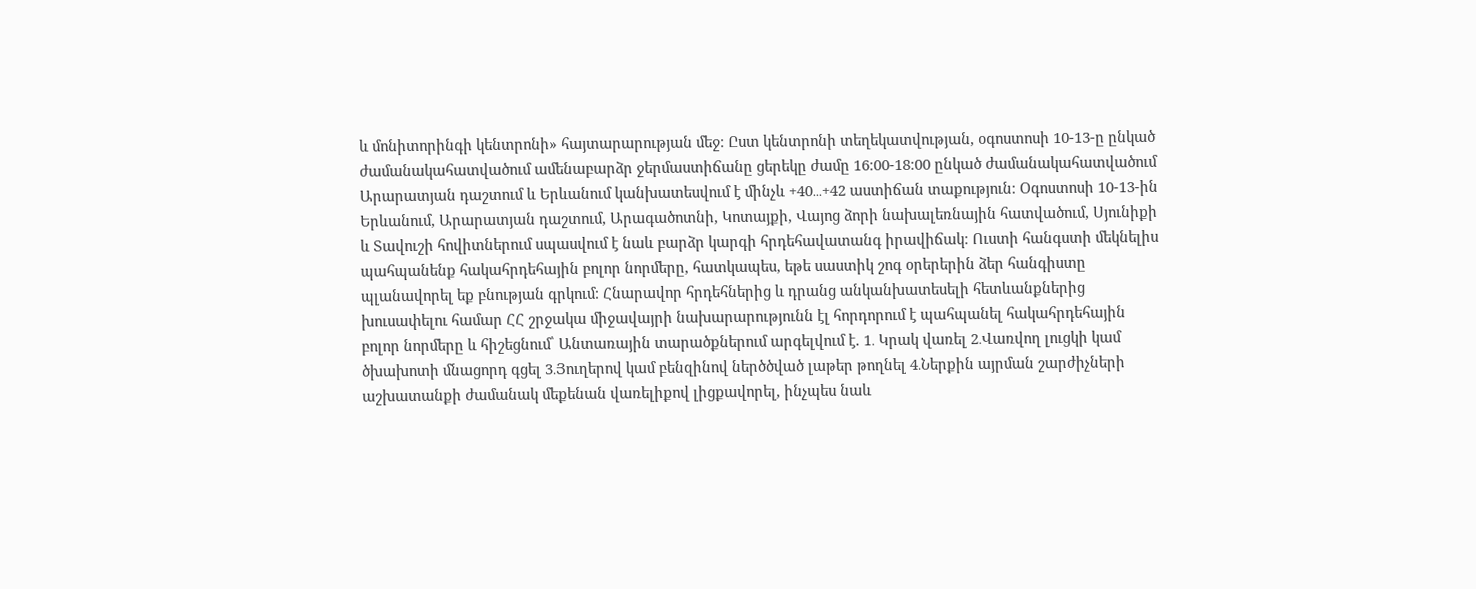և մոնիտորինգի կենտրոնի» հայտարարության մեջ։ Ըստ կենտրոնի տեղեկատվության, օգոստոսի 10-13-ը ընկած ժամանակահատվածում ամենաբարձր ջերմաստիճանը ցերեկը ժամը 16։00-18։00 ընկած ժամանակահատվածում Արարատյան դաշտում և Երևանում կանխատեսվում է մինչև +40․․․+42 աստիճան տաքություն։ Օգոստոսի 10-13-ին Երևանում, Արարատյան դաշտում, Արագածոտնի, Կոտայքի, Վայոց ձորի նախալեռնային հատվածում, Սյունիքի և Տավուշի հովիտներում սպասվում է նաև բարձր կարգի հրդեհավատանգ իրավիճակ։ Ուստի հանգստի մեկնելիս պահպանենք հակահրդեհային բոլոր նորմերը, հատկապես, եթե սաստիկ շոգ օրերերին ձեր հանգիստը պլանավորել եք բնության գրկում։ Հնարավոր հրդեհներից և դրանց անկանխատեսելի հետևանքներից խուսափելու համար ՀՀ շրջակա միջավայրի նախարարությունն էլ հորդորում է պահպանել հակահրդեհային բոլոր նորմերը և հիշեցնում՝ Անտառային տարածքներում արգելվում է. 1․ Կրակ վառել 2․Վառվող լուցկի կամ ծխախոտի մնացորդ գցել 3․Յուղերով կամ բենզինով ներծծված լաթեր թողնել 4․Ներքին այրման շարժիչների աշխատանքի ժամանակ մեքենան վառելիքով լիցքավորել, ինչպես նաև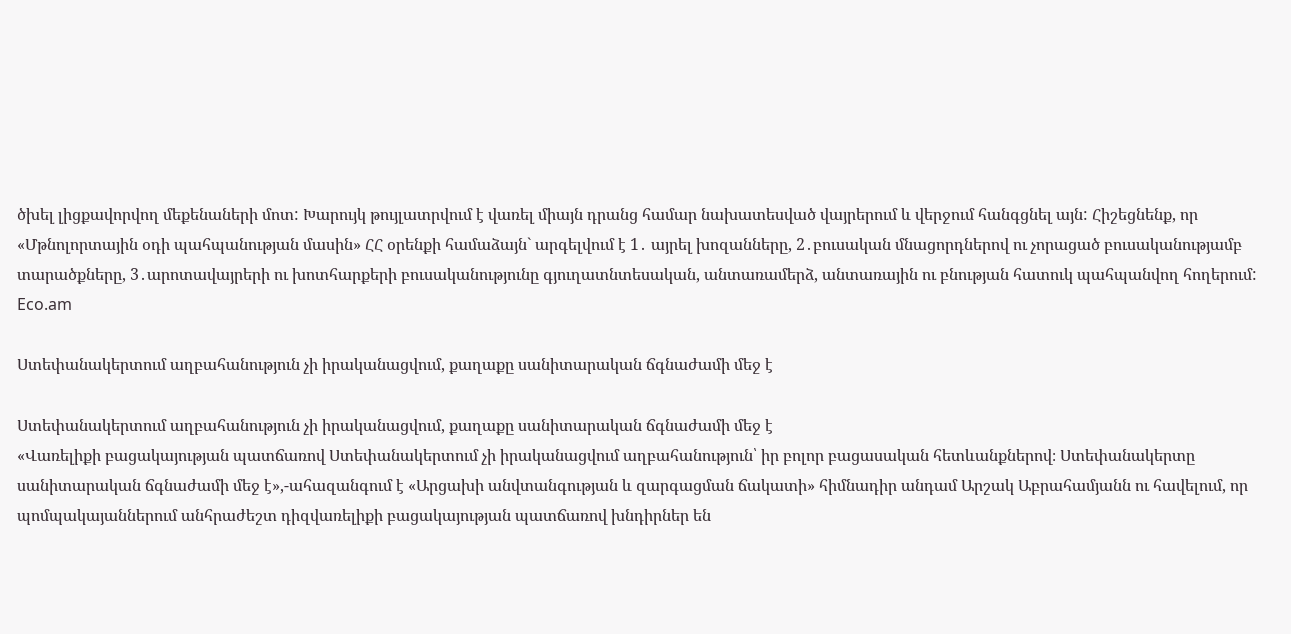ծխել լիցքավորվող մեքենաների մոտ: Խարույկ թույլատրվում է վառել միայն դրանց համար նախատեսված վայրերում և վերջում հանգցնել այն: Հիշեցնենք, որ «Մթնոլորտային օդի պահպանության մասին» ՀՀ օրենքի համաձայն` արգելվում է 1․ այրել խոզանները, 2․բուսական մնացորդներով ու չորացած բուսականությամբ տարածքները, 3․արոտավայրերի ու խոտհարքերի բուսականությունը գյուղատնտեսական, անտառամերձ, անտառային ու բնության հատուկ պահպանվող հողերում: Eco.am

Ստեփանակերտում աղբահանություն չի իրականացվում, քաղաքը սանիտարական ճգնաժամի մեջ է

Ստեփանակերտում աղբահանություն չի իրականացվում, քաղաքը սանիտարական ճգնաժամի մեջ է
«Վառելիքի բացակայության պատճառով Ստեփանակերտում չի իրականացվում աղբահանություն՝ իր բոլոր բացասական հետևանքներով։ Ստեփանակերտը սանիտարական ճգնաժամի մեջ է»,-ահազանգում է «Արցախի անվտանգության և զարգացման ճակատի» հիմնադիր անդամ Արշակ Աբրահամյանն ու հավելում, որ պոմպակայաններում անհրաժեշտ դիզվառելիքի բացակայության պատճառով խնդիրներ են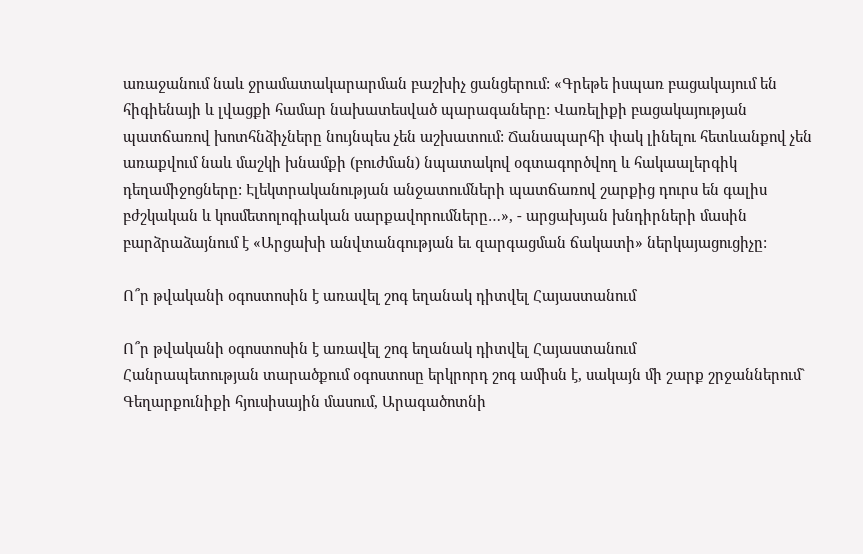առաջանում նաև ջրամատակարարման բաշխիչ ցանցերում: «Գրեթե իսպառ բացակայում են հիգիենայի և լվացքի համար նախատեսված պարագաները: Վառելիքի բացակայության պատճառով խոտհնձիչները նույնպես չեն աշխատում: Ճանապարհի փակ լինելու հետևանքով չեն առաքվում նաև մաշկի խնամքի (բուժման) նպատակով օգտագործվող և հակաալերգիկ դեղամիջոցները: Էլեկտրականության անջատումների պատճառով շարքից դուրս են գալիս բժշկական և կոսմետոլոգիական սարքավորումները…», - արցախյան խնդիրների մասին բարձրաձայնում է «Արցախի անվտանգության եւ զարգացման ճակատի» ներկայացուցիչը:

Ո՞ր թվականի օգոստոսին է առավել շոգ եղանակ դիտվել Հայաստանում

Ո՞ր թվականի օգոստոսին է առավել շոգ եղանակ դիտվել Հայաստանում
Հանրապետության տարածքում օգոստոսը երկրորդ շոգ ամիսն է, սակայն մի շարք շրջաններում` Գեղարքունիքի հյուսիսային մասում, Արագածոտնի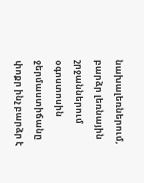նախալեռներում, բարձր լեռնային շրջաններում օգոստոսին ջերմաստիճանը փոքր ինչ բարձր է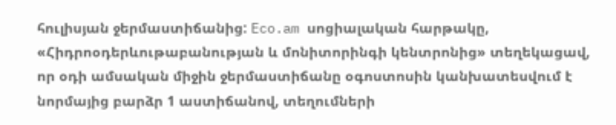հուլիսյան ջերմաստիճանից: Eco.am սոցիալական հարթակը, «Հիդրոօդերևութաբանության և մոնիտորինգի կենտրոնից» տեղեկացավ, որ օդի ամսական միջին ջերմաստիճանը օգոստոսին կանխատեսվում է նորմայից բարձր 1 աստիճանով, տեղումների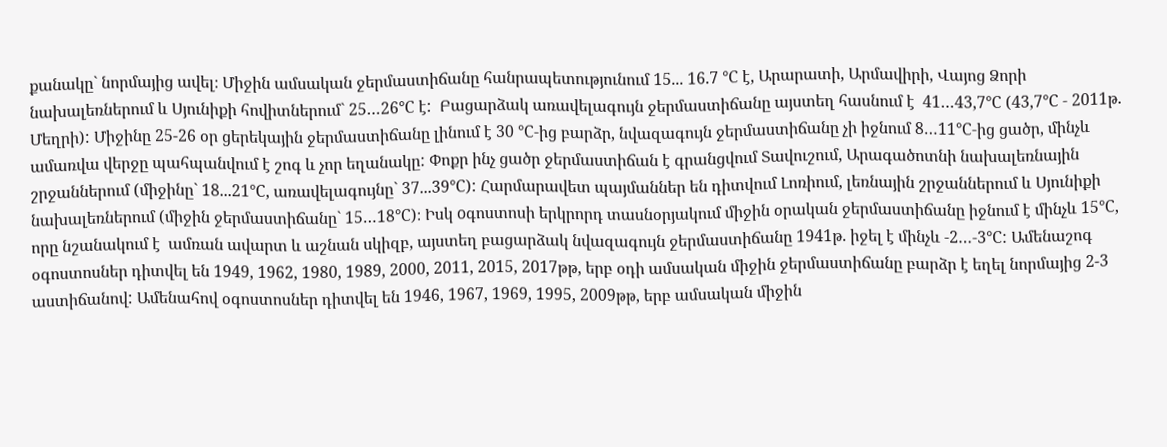քանակը` նորմայից ավել։ Միջին ամսական ջերմաստիճանը հանրապետությունում 15... 16.7 °С է, Արարատի, Արմավիրի, Վայոց Ձորի նախալեռներում և Սյունիքի հովիտներում` 25…26°С է:  Բացարձակ առավելագույն ջերմաստիճանը այստեղ հասնում է  41…43,7°С (43,7°С - 2011թ. Մեղրի): Միջինը 25-26 օր ցերեկային ջերմաստիճանը լինում է 30 °С-ից բարձր, նվազագույն ջերմաստիճանը չի իջնում 8…11°С-ից ցածր, մինչև ամառվա վերջը պահպանվում է շոգ և չոր եղանակը: Փոքր ինչ ցածր ջերմաստիճան է գրանցվում Տավուշում, Արագածոտնի նախալեռնային շրջաններում (միջինը` 18...21°С, առավելագույնը` 37...39°С): Հարմարավետ պայմաններ են դիտվում Լոռիում, լեռնային շրջաններում և Սյունիքի նախալեռներում (միջին ջերմաստիճանը` 15…18°С)։ Իսկ oգոստոսի երկրորդ տասնօրյակում միջին օրական ջերմաստիճանը իջնում է մինչև 15°С, որը նշանակում է  ամռան ավարտ և աշնան սկիզբ, այստեղ բացարձակ նվազագույն ջերմաստիճանը 1941թ. իջել է մինչև -2…-3°С: Ամենաշոգ օգոստոսներ դիտվել են 1949, 1962, 1980, 1989, 2000, 2011, 2015, 2017թթ, երբ օդի ամսական միջին ջերմաստիճանը բարձր է եղել նորմայից 2-3 աստիճանով: Ամենահով օգոստոսներ դիտվել են 1946, 1967, 1969, 1995, 2009թթ, երբ ամսական միջին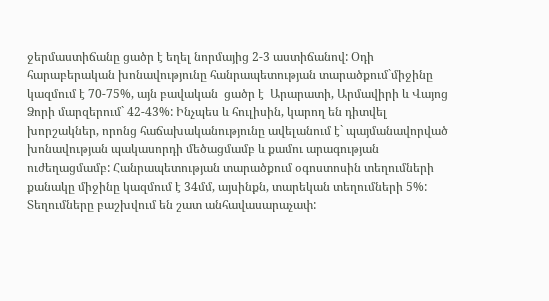ջերմաստիճանը ցածր է եղել նորմայից 2-3 աստիճանով: Օդի հարաբերական խոնավությունը հանրապետության տարածքում`միջինը կազմում է 70-75%, այն բավական  ցածր է  Արարատի, Արմավիրի և Վայոց Ձորի մարզերում` 42-43%: Ինչպես և հուլիսին, կարող են դիտվել խորշակներ, որոնց հաճախականությունը ավելանում է` պայմանավորված խոնավության պակասորդի մեծացմամբ և քամու արագության ուժեղացմամբ: Հանրապետության տարածքում օգոստոսին տեղումների քանակը միջինը կազմում է 34մմ, այսինքն, տարեկան տեղումների 5%: Տեղումները բաշխվում են շատ անհավասարաչափ: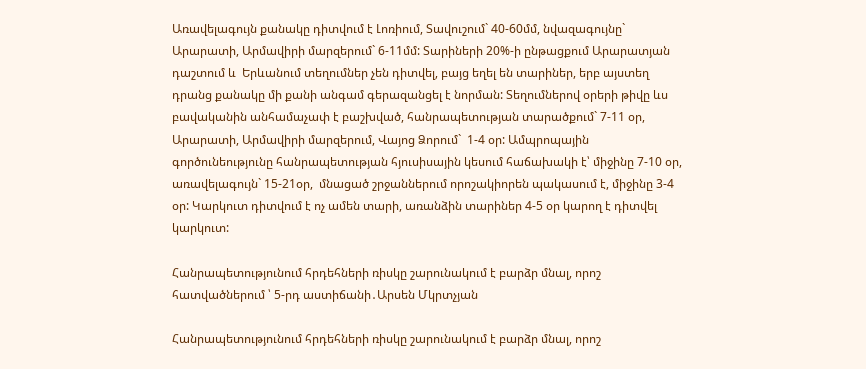Առավելագույն քանակը դիտվում է Լոռիում, Տավուշում` 40-60մմ, նվազագույնը` Արարատի, Արմավիրի մարզերում` 6-11մմ: Տարիների 20%-ի ընթացքում Արարատյան դաշտում և  Երևանում տեղումներ չեն դիտվել, բայց եղել են տարիներ, երբ այստեղ դրանց քանակը մի քանի անգամ գերազանցել է նորման: Տեղումներով օրերի թիվը ևս բավականին անհամաչափ է բաշխված, հանրապետության տարածքում` 7-11 օր, Արարատի, Արմավիրի մարզերում, Վայոց Ձորում`  1-4 օր: Ամպրոպային գործունեությունը հանրապետության հյուսիսային կեսում հաճախակի է՝ միջինը 7-10 օր, առավելագույն` 15-21օր,  մնացած շրջաններում որոշակիորեն պակասում է, միջինը 3-4 օր: Կարկուտ դիտվում է ոչ ամեն տարի, առանձին տարիներ 4-5 օր կարող է դիտվել կարկուտ:

Հանրապետությունում հրդեհների ռիսկը շարունակում է բարձր մնալ, որոշ հատվածներում ՝ 5-րդ աստիճանի․Արսեն Մկրտչյան

Հանրապետությունում հրդեհների ռիսկը շարունակում է բարձր մնալ, որոշ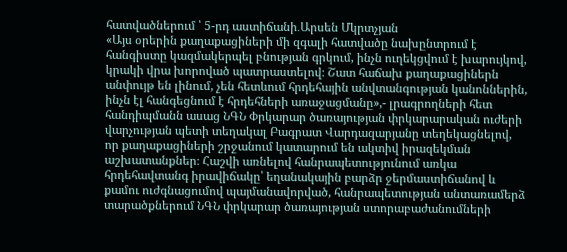հատվածներում ՝ 5-րդ աստիճանի․Արսեն Մկրտչյան
«Այս օրերին քաղաքացիների մի զգալի հատվածը նախընտրում է հանգիստը կազմակերպել բնության գրկում, ինչն ուղեկցվում է խարույկով, կրակի վրա խորոված պատրաստելով։ Շատ հաճախ քաղաքացիներն անփույթ են լինում, չեն հետևում հրդեհային անվտանգության կանոններին, ինչն էլ հանգեցնում է հրդեհների առաջացմանը»,- լրագրողների հետ հանդիպմանն ասաց ՆԳՆ Փրկարար ծառայության փրկարարական ուժերի վարչության պետի տեղակալ Բագրատ Վարդազարյանը տեղեկացնելով, որ քաղաքացիների շրջանում կատարում են ակտիվ իրազեկման աշխատանքներ։ Հաշվի առնելով հանրապետությունում առկա հրդեհավտանգ իրավիճակը՝ եղանակային բարձր ջերմաստիճանով և քամու ուժգնացումով պայմանավորված, հանրապետության անտառամերձ տարածքներում ՆԳՆ փրկարար ծառայության ստորաբաժանումների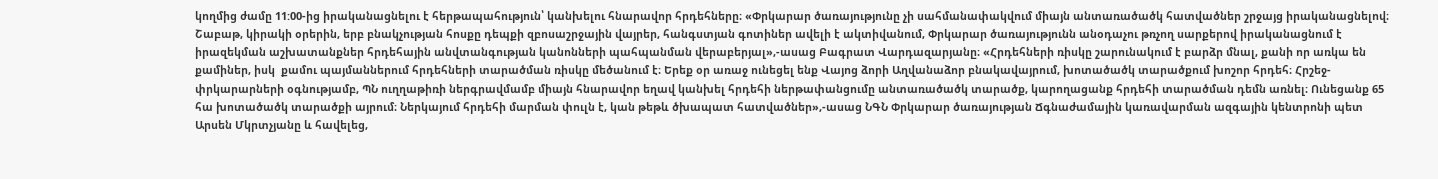կողմից ժամը 11:00-ից իրականացնելու է հերթապահություն՝ կանխելու հնարավոր հրդեհները։ «Փրկարար ծառայությունը չի սահմանափակվում միայն անտառածածկ հատվածներ շրջայց իրականացնելով։ Շաբաթ, կիրակի օրերին, երբ բնակչության հոսքը դեպքի զբոսաշրջային վայրեր, հանգստյան գոտիներ ավելի է ակտիվանում, Փրկարար ծառայությունն անօդաչու թռչող սարքերով իրականացնում է իրազեկման աշխատանքներ հրդեհային անվտանգության կանոնների պահպանման վերաբերյալ»,-ասաց Բագրատ Վարդազարյանը։ «Հրդեհների ռիսկը շարունակում է բարձր մնալ, քանի որ առկա են քամիներ, իսկ  քամու պայմաններում հրդեհների տարածման ռիսկը մեծանում է։ Երեք օր առաջ ունեցել ենք Վայոց ձորի Աղվանաձոր բնակավայրում, խոտածածկ տարածքում խոշոր հրդեհ։ Հրշեջ-փրկարարների օգնությամբ, ՊՆ ուղղաթիռի ներգրավմամբ միայն հնարավոր եղավ կանխել հրդեհի ներթափանցումը անտառածածկ տարածք, կարողացանք հրդեհի տարածման դեմն առնել։ Ունեցանք 65 հա խոտածածկ տարածքի այրում։ Ներկայում հրդեհի մարման փուլն է, կան թեթև ծխապատ հատվածներ»,-ասաց ՆԳՆ Փրկարար ծառայության Ճգնաժամային կառավարման ազգային կենտրոնի պետ Արսեն Մկրտչյանը և հավելեց,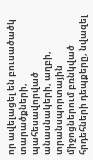որ ավելացել են բուսածածկ տարածքների, պահեսավորված անասնակերի, աղբի, տրանսպորտային միջոցներում բռնկված հրդեհների դեպքերը, նվազել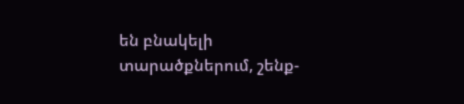են բնակելի տարածքներում, շենք-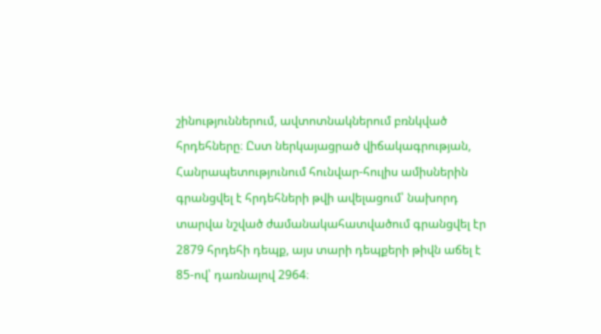շինություններում, ավտոտնակներում բռնկված հրդեհները։ Ըստ ներկայացրած վիճակագրության, Հանրապետությունում հունվար-հուլիս ամիսներին գրանցվել է հրդեհների թվի ավելացում՝ նախորդ տարվա նշված ժամանակահատվածում գրանցվել էր 2879 հրդեհի դեպք, այս տարի դեպքերի թիվն աճել է 85-ով՝ դառնալով 2964։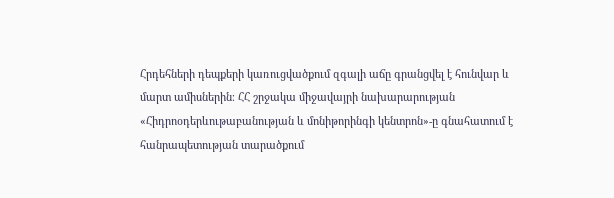Հրդեհների դեպքերի կառուցվածքում զգալի աճը գրանցվել է հունվար և մարտ ամիսներին։ ՀՀ շրջակա միջավայրի նախարարության «Հիդրոօդերևութաբանության և մոնիթորինգի կենտրոն»-ը գնահատում է հանրապետության տարածքում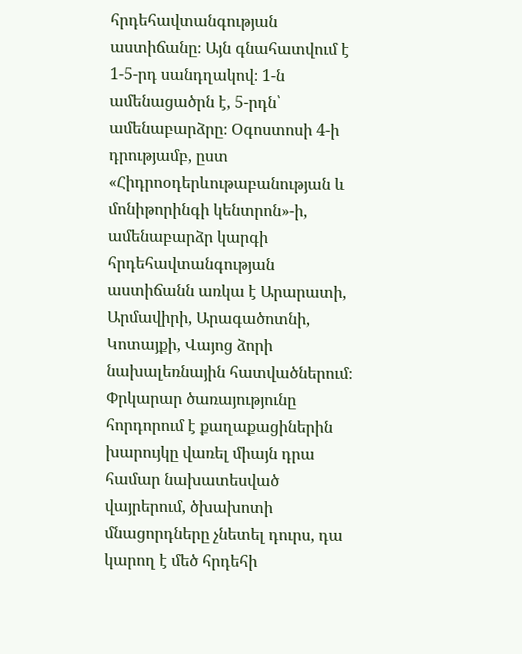հրդեհավտանգության աստիճանը։ Այն գնահատվում է 1-5-րդ սանդղակով։ 1-ն ամենացածրն է, 5-րդն՝ ամենաբարձրը։ Օգոստոսի 4-ի դրությամբ, ըստ «Հիդրոօդերևութաբանության և մոնիթորինգի կենտրոն»-ի, ամենաբարձր կարգի հրդեհավտանգության աստիճանն առկա է Արարատի, Արմավիրի, Արագածոտնի, Կոտայքի, Վայոց ձորի նախալեռնային հատվածներում։ Փրկարար ծառայությունը հորդորում է քաղաքացիներին խարույկը վառել միայն դրա համար նախատեսված վայրերում, ծխախոտի մնացորդները չնետել դուրս, դա կարող է մեծ հրդեհի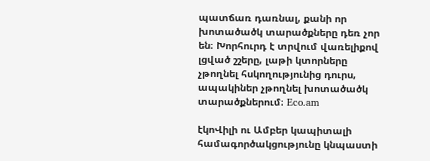պատճառ դառնալ, քանի որ խոտածածկ տարածքները դեռ չոր են։ Խորհուրդ է տրվում վառելիքով լցված շշերը, լաթի կտորները չթողնել հսկողությունից դուրս, ապակիներ չթողնել խոտածածկ տարածքներում։ Eco.am

էկոՎիլի ու Ամբեր կապիտալի համագործակցությունը կնպաստի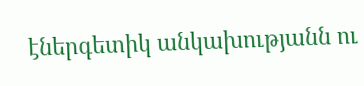էներգետիկ անկախությանն ու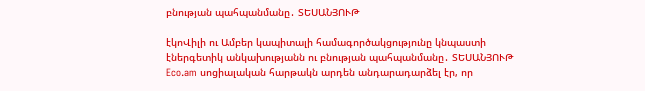բնության պահպանմանը․ ՏԵՍԱՆՅՈՒԹ

էկոՎիլի ու Ամբեր կապիտալի համագործակցությունը կնպաստի էներգետիկ անկախությանն ու բնության պահպանմանը․ ՏԵՍԱՆՅՈՒԹ
Eco.am սոցիալական հարթակն արդեն անդարադարձել էր, որ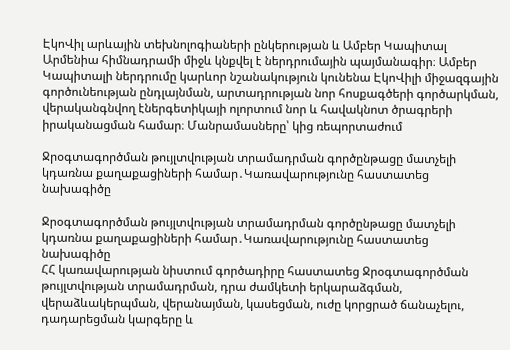ԷկոՎիլ արևային տեխնոլոգիաների ընկերության և Ամբեր Կապիտալ Արմենիա հիմնադրամի միջև կնքվել է ներդրումային պայմանագիր։ Ամբեր Կապիտալի ներդրումը կարևոր նշանակություն կունենա ԷկոՎիլի միջազգային գործունեության ընդլայնման, արտադրության նոր հոսքագծերի գործարկման, վերականգնվող էներգետիկայի ոլորտում նոր և հավակնոտ ծրագրերի իրականացման համար։ Մանրամասները՝ կից ռեպորտաժում

Ջրօգտագործման թույլտվության տրամադրման գործընթացը մատչելի կդառնա քաղաքացիների համար․Կառավարությունը հաստատեց նախագիծը

Ջրօգտագործման թույլտվության տրամադրման գործընթացը մատչելի կդառնա քաղաքացիների համար․Կառավարությունը հաստատեց նախագիծը
ՀՀ կառավարության նիստում գործադիրը հաստատեց Ջրօգտագործման թույլտվության տրամադրման, դրա ժամկետի երկարաձգման, վերաձևակերպման, վերանայման, կասեցման, ուժը կորցրած ճանաչելու, դադարեցման կարգերը և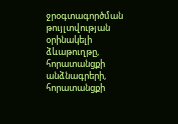ջրօգտագործման թույլտվության օրինակելի ձևաթուղթը, հորատանցքի անձնագրերի, հորատանցքի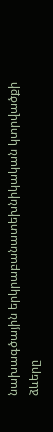նախագծային երկրաբանատեխնիկական կտրվածքի ձևերը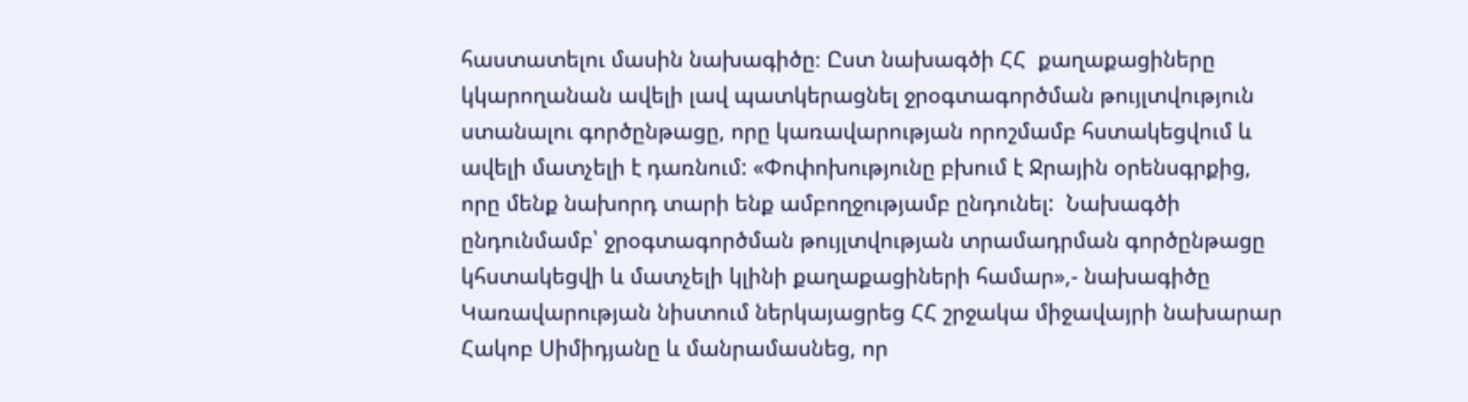հաստատելու մասին նախագիծը։ Ըստ նախագծի ՀՀ  քաղաքացիները կկարողանան ավելի լավ պատկերացնել ջրօգտագործման թույլտվություն ստանալու գործընթացը, որը կառավարության որոշմամբ հստակեցվում և ավելի մատչելի է դառնում: «Փոփոխությունը բխում է Ջրային օրենսգրքից, որը մենք նախորդ տարի ենք ամբողջությամբ ընդունել:  Նախագծի ընդունմամբ՝ ջրօգտագործման թույլտվության տրամադրման գործընթացը կհստակեցվի և մատչելի կլինի քաղաքացիների համար»,- նախագիծը Կառավարության նիստում ներկայացրեց ՀՀ շրջակա միջավայրի նախարար Հակոբ Սիմիդյանը և մանրամասնեց, որ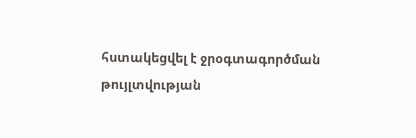հստակեցվել է ջրօգտագործման թույլտվության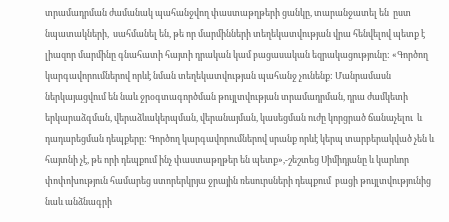տրամադրման ժամանակ պահանջվող փաստաթղթերի ցանկը, տարանջատել են  ըստ նպատակների,  սահմանել են, թե որ մարմինների տեղեկատվության վրա հենվելով պետք է լիազոր մարմինը գնահատի հայտի դրական կամ բացասական եզրակացությունը: «Գործող կարգավորումներով որևէ նման տեղեկատվության պահանջ չունենք: Մանրամասն ներկայացվում են նաև ջրօգտագործման թույլտվության տրամադրման, դրա ժամկետի երկարաձգման, վերաձևակերպման, վերանայման, կասեցման ուժը կորցրած ճանաչելու  և դադարեցման դեպքերը: Գործող կարգավորումներով սրանք որևէ կերպ տարբերակված չեն և հայտնի չէ, թե որի դեպքում ինչ փաստաթղթեր են պետք»,-շեշտեց Սիմիդյանը և կարևոր փոփոխություն համարեց ստորերկրյա ջրային ռեսուրսների դեպքում  բացի թույլտվությունից նաև անձնագրի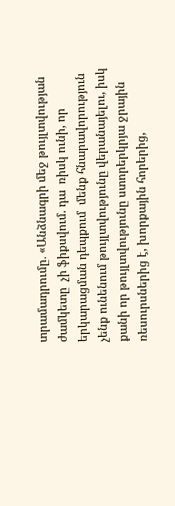տրամադրումը․ «Անձնագրի մեջ թույլտվության ժամկետը  չի ֆիքսվում. դա  ռիսկ ունի, որ երկարացման դեպքում  մենք հնարավորություն չենք ունենում թույլտվությունը վերանայելու, իսկ քանի որ թույլտվությունը ստորերկրյա ջրային ռեսուրսներից է, խորքային հորերից,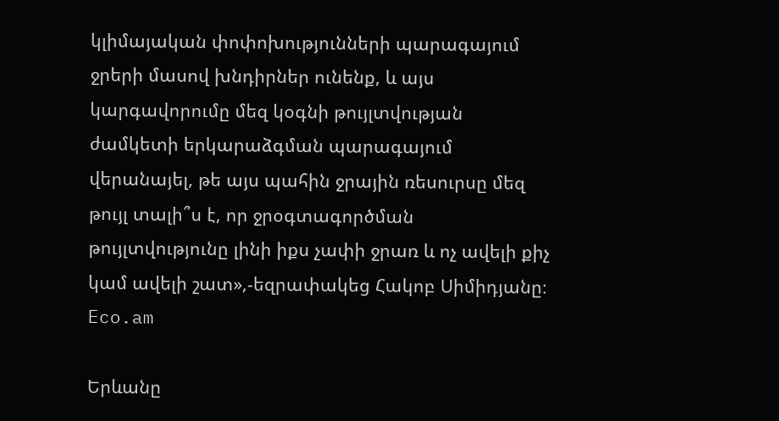կլիմայական փոփոխությունների պարագայում  ջրերի մասով խնդիրներ ունենք, և այս կարգավորումը մեզ կօգնի թույլտվության ժամկետի երկարաձգման պարագայում  վերանայել, թե այս պահին ջրային ռեսուրսը մեզ թույլ տալի՞ս է, որ ջրօգտագործման թույլտվությունը լինի իքս չափի ջրառ և ոչ ավելի քիչ կամ ավելի շատ»,-եզրափակեց Հակոբ Սիմիդյանը։ Eco.am

Երևանը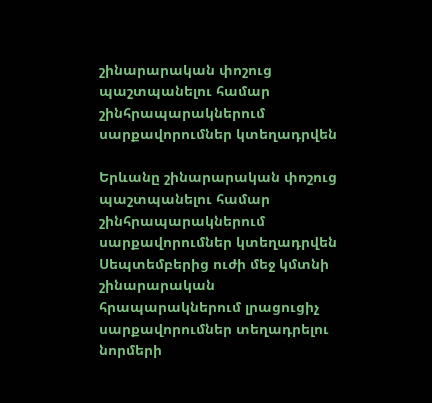շինարարական փոշուց պաշտպանելու համար շինհրապարակներում սարքավորումներ կտեղադրվեն

Երևանը շինարարական փոշուց պաշտպանելու համար շինհրապարակներում սարքավորումներ կտեղադրվեն
Սեպտեմբերից ուժի մեջ կմտնի շինարարական հրապարակներում լրացուցիչ սարքավորումներ տեղադրելու նորմերի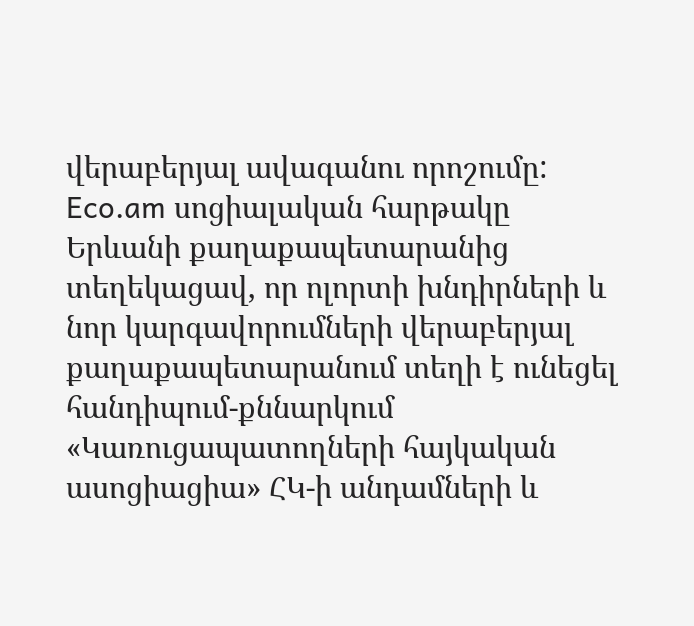վերաբերյալ ավագանու որոշումը: Eco.am սոցիալական հարթակը Երևանի քաղաքապետարանից տեղեկացավ, որ ոլորտի խնդիրների և նոր կարգավորումների վերաբերյալ քաղաքապետարանում տեղի է ունեցել հանդիպում-քննարկում «Կառուցապատողների հայկական ասոցիացիա» ՀԿ-ի անդամների և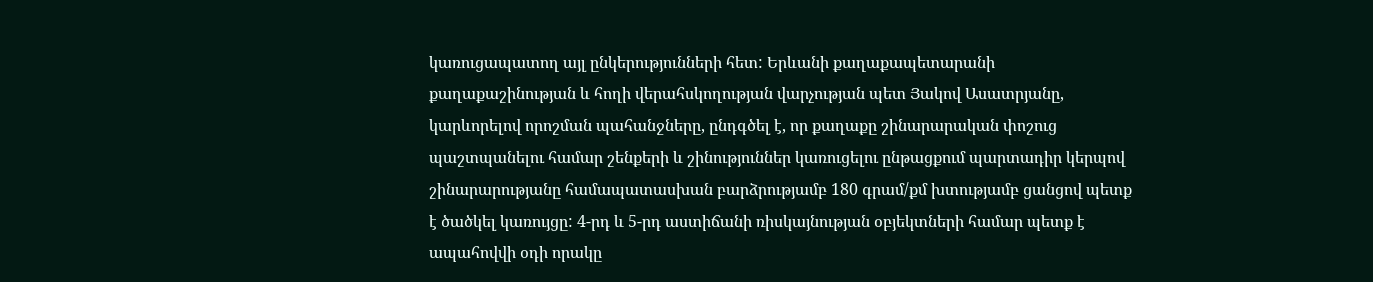կառուցապատող այլ ընկերությունների հետ: Երևանի քաղաքապետարանի քաղաքաշինության և հողի վերահսկողության վարչության պետ Յակով Ասատրյանը, կարևորելով որոշման պահանջները, ընդգծել է, որ քաղաքը շինարարական փոշուց պաշտպանելու համար շենքերի և շինություններ կառուցելու ընթացքում պարտադիր կերպով շինարարությանը համապատասխան բարձրությամբ 180 գրամ/քմ խտությամբ ցանցով պետք է ծածկել կառույցը: 4-րդ և 5-րդ աստիճանի ռիսկայնության օբյեկտների համար պետք է ապահովվի օդի որակը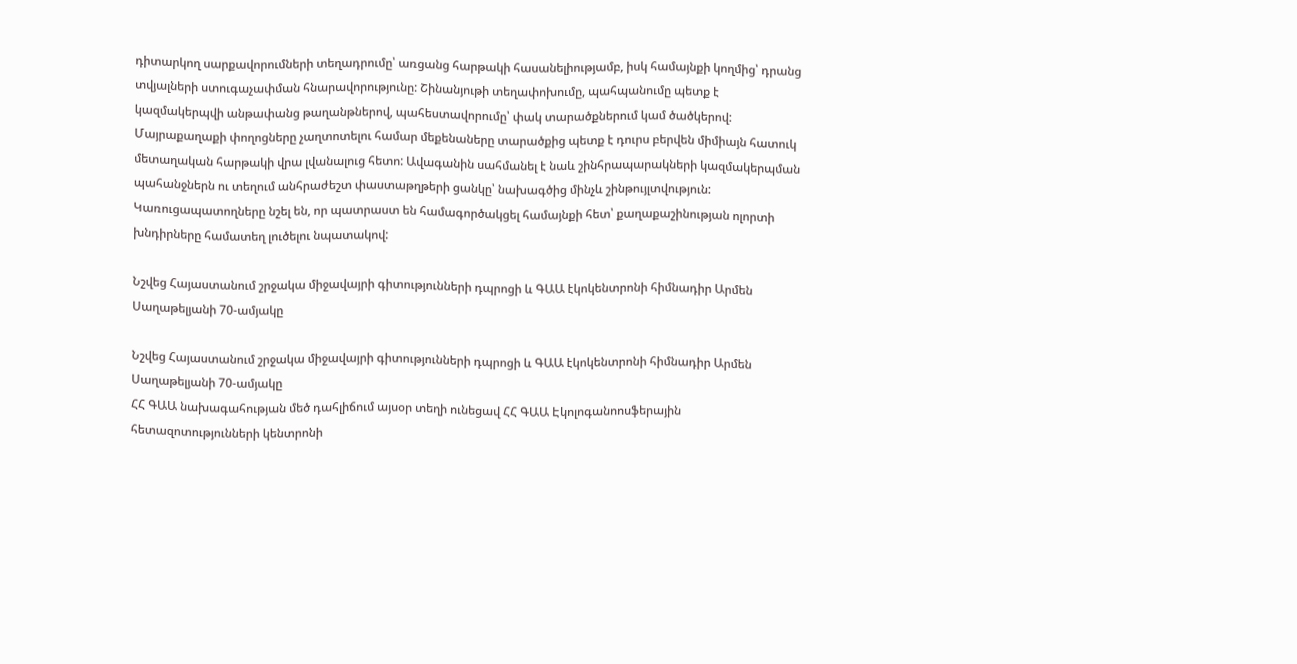դիտարկող սարքավորումների տեղադրումը՝ առցանց հարթակի հասանելիությամբ, իսկ համայնքի կողմից՝ դրանց տվյալների ստուգաչափման հնարավորությունը: Շինանյութի տեղափոխումը, պահպանումը պետք է կազմակերպվի անթափանց թաղանթներով, պահեստավորումը՝ փակ տարածքներում կամ ծածկերով: Մայրաքաղաքի փողոցները չաղտոտելու համար մեքենաները տարածքից պետք է դուրս բերվեն միմիայն հատուկ մետաղական հարթակի վրա լվանալուց հետո: Ավագանին սահմանել է նաև շինհրապարակների կազմակերպման պահանջներն ու տեղում անհրաժեշտ փաստաթղթերի ցանկը՝ նախագծից մինչև շինթույլտվություն: Կառուցապատողները նշել են, որ պատրաստ են համագործակցել համայնքի հետ՝ քաղաքաշինության ոլորտի խնդիրները համատեղ լուծելու նպատակով:

Նշվեց Հայաստանում շրջակա միջավայրի գիտությունների դպրոցի և ԳԱԱ էկոկենտրոնի հիմնադիր Արմեն Սաղաթելյանի 70-ամյակը

Նշվեց Հայաստանում շրջակա միջավայրի գիտությունների դպրոցի և ԳԱԱ էկոկենտրոնի հիմնադիր Արմեն Սաղաթելյանի 70-ամյակը
ՀՀ ԳԱԱ նախագահության մեծ դահլիճում այսօր տեղի ունեցավ ՀՀ ԳԱԱ Էկոլոգանոոսֆերային հետազոտությունների կենտրոնի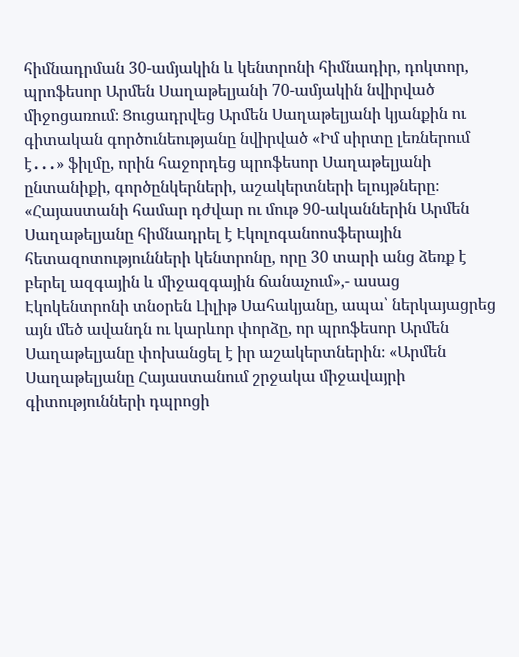հիմնադրման 30-ամյակին և կենտրոնի հիմնադիր, դոկտոր, պրոֆեսոր Արմեն Սաղաթելյանի 70-ամյակին նվիրված միջոցառում։ Ցուցադրվեց Արմեն Սաղաթելյանի կյանքին ու գիտական գործունեությանը նվիրված «Իմ սիրտը լեռներում է․․․» ֆիլմը, որին հաջորդեց պրոֆեսոր Սաղաթելյանի ընտանիքի, գործընկերների, աշակերտների ելույթները։ «Հայաստանի համար դժվար ու մութ 90-ականներին Արմեն Սաղաթելյանը հիմնադրել է Էկոլոգանոոսֆերային հետազոտությունների կենտրոնը, որը 30 տարի անց ձեռք է բերել ազգային և միջազգային ճանաչում»,- ասաց Էկոկենտրոնի տնօրեն Լիլիթ Սահակյանը, ապա՝ ներկայացրեց այն մեծ ավանդն ու կարևոր փորձը, որ պրոֆեսոր Արմեն Սաղաթելյանը փոխանցել է իր աշակերտներին։ «Արմեն Սաղաթելյանը Հայաստանում շրջակա միջավայրի գիտությունների դպրոցի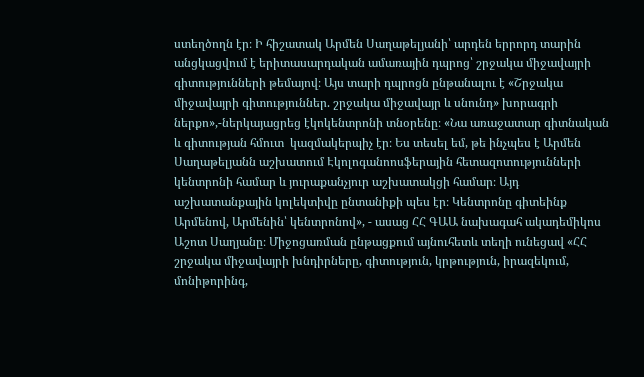ստեղծողն էր։ Ի հիշատակ Արմեն Սաղաթելյանի՝ արդեն երրորդ տարին անցկացվում է երիտասարդական ամառային դպրոց՝ շրջակա միջավայրի գիտությունների թեմայով։ Այս տարի դպրոցն ընթանալու է «Շրջակա միջավայրի գիտություններ. շրջակա միջավայր և սնունդ» խորագրի ներքո»,-ներկայացրեց էկոկենտրոնի տնօրենը։ «Նա առաջատար գիտնական և գիտության հմուտ  կազմակերպիչ էր։ Ես տեսել եմ, թե ինչպես է Արմեն Սաղաթելյանն աշխատում Էկոլոգանոոսֆերային հետազոտությունների կենտրոնի համար և յուրաքանչյուր աշխատակցի համար։ Այդ աշխատանքային կոլեկտիվը ընտանիքի պես էր։ Կենտրոնը գիտեինք Արմենով, Արմենին՝ կենտրոնով», - ասաց ՀՀ ԳԱԱ նախագահ ակադեմիկոս Աշոտ Սաղյանը։ Միջոցառման ընթացքում այնուհետև տեղի ունեցավ «ՀՀ շրջակա միջավայրի խնդիրները, գիտություն, կրթություն, իրազեկում, մոնիթորինգ,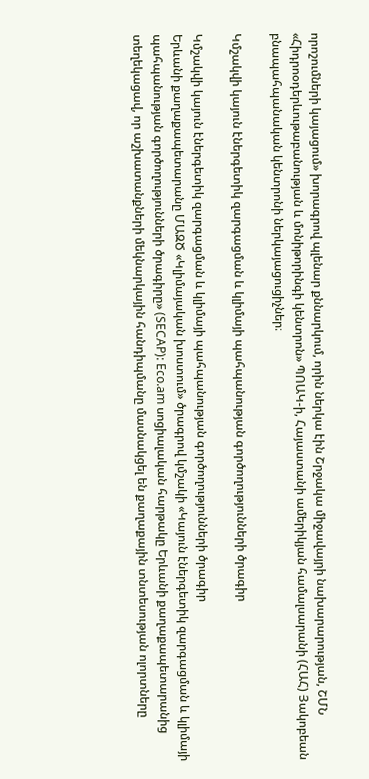որոշումների կայացում» խորագրով պլենար քննարկում, որին ներկա էին Շրջակա միջավայրի նախարարության, ՇՄՆ «Հիդրոօդերևութաբանության և մոնիթորինգի կենտրոն» ՊՈԱԿ-ի, Հայաստանի ամերիկյան համալսարանի (ՀԱՀ) Յակոբեան բնապահպանական կենտրոնի ներկայացուցիչներ։

Կմշակվի կայուն էներգետիկ զարգացման և կլիմայի պահպանության գործողությունների ծրագիր

Կմշակվի կայուն էներգետիկ զարգացման և կլիմայի պահպանության գործողությունների ծրագիր
Երևանի քաղաքապետարանը ՄԱԶԾ «Կլիմայական խոստում» ծրագրով կմշակի «Կայուն էներգետիկ զարգացման և կլիմայի պահպանության գործողությունների ծրագիրը» (SECAP): Eco.am սոցիալական հարթակը Երևանի քաղաքապետարանից տեղեկացավ, որ աշխատանքների մեկնարկային հանդիպմանը մասնակցել են քաղաքային տնտեսության ոլորտները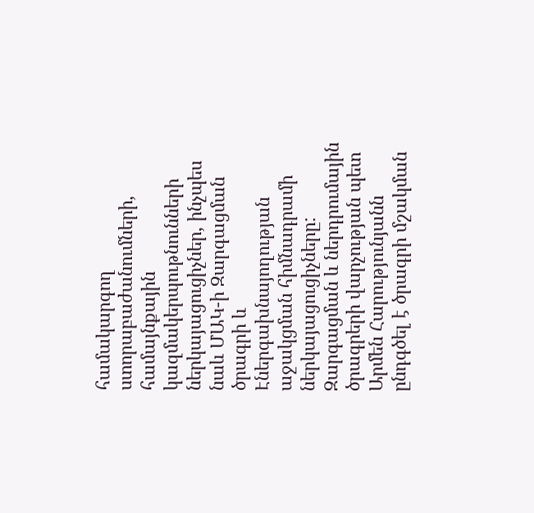համակարգող ստորաբաժանումների, համայնքային կազմակերպութնունների ներկայացուցիչներ, ինչպես նաև ՄԱԿ-ի Զարգացման ծրագրի և Էներգախնայողության աջակցման հիմնադրամի ներկայացուցիչները: Զարգացման և ներդրումային ծրագրերի վարչության պետ Արմեն Հարությունյանն ընդգծել է ծրագրի մշակման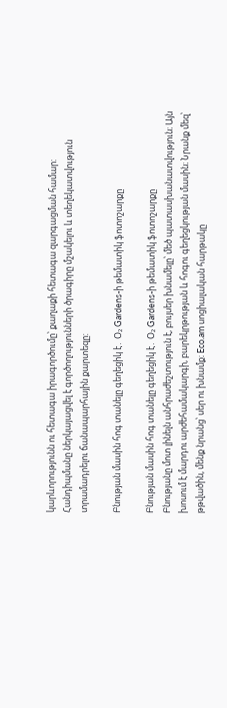կարևորությունն ու հետագա իրագործումը՝ քաղաքի հետագա զարգացման համար: Հանդիպմանը ներկայացվել է գործողությունների ծրագիրը մշակելու և տեղեկատվություն տրամադրելու ճանապարհային քարտեզը:

Բնության մասին հոգ տանելը գեղեցիկ է․ Օ₂ Gardens-ի թեմատիկ ֆոտոշարքը

Բնության մասին հոգ տանելը գեղեցիկ է․ Օ₂ Gardens-ի թեմատիկ ֆոտոշարքը
Բնությանը մոտ լինելն անհրաժեշտություն է, բույսեր խնամելը՝ մեծ պատասխանատվություն։ Այն խոսում է մարդու արժեհամակարգի, բարեկրթության և հոգու գեղեցկության մասին։ Նրանք մեզ՝ թթվածին, մենք նրանց՝ սեր ու խնամք։ Eco.am սոցիալական հարթակը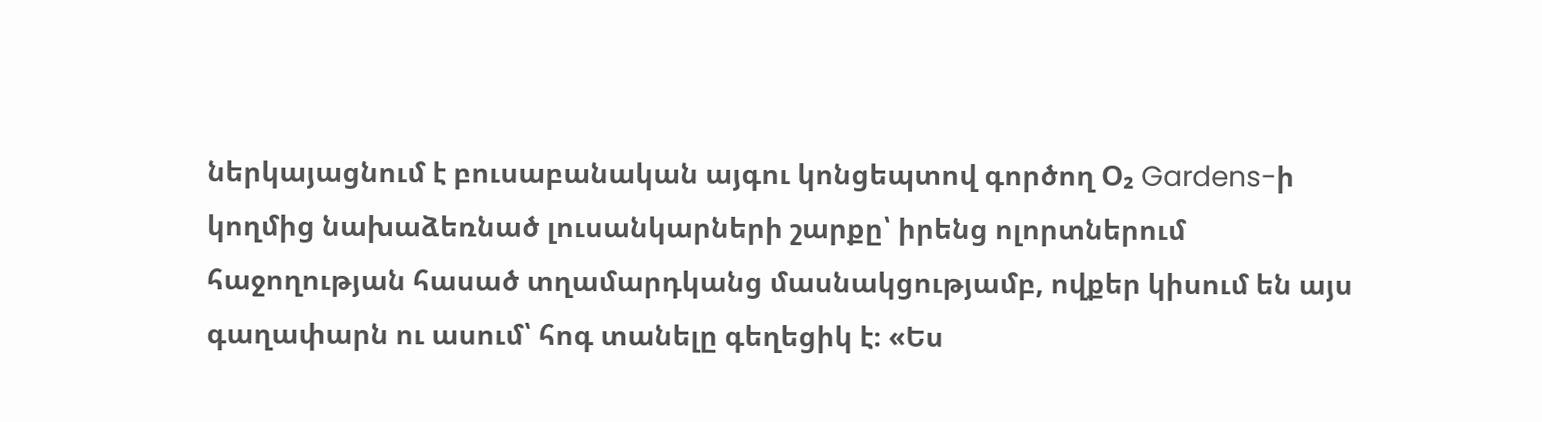ներկայացնում է բուսաբանական այգու կոնցեպտով գործող Օ₂ Gardens-ի կողմից նախաձեռնած լուսանկարների շարքը՝ իրենց ոլորտներում հաջողության հասած տղամարդկանց մասնակցությամբ, ովքեր կիսում են այս գաղափարն ու ասում՝ հոգ տանելը գեղեցիկ է։ «Ես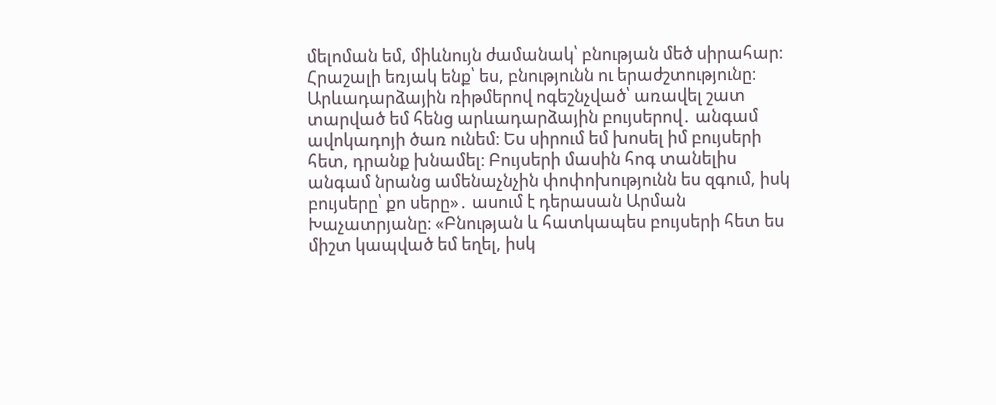մելոման եմ, միևնույն ժամանակ՝ բնության մեծ սիրահար։ Հրաշալի եռյակ ենք՝ ես, բնությունն ու երաժշտությունը։ Արևադարձային ռիթմերով ոգեշնչված՝ առավել շատ տարված եմ հենց արևադարձային բույսերով․ անգամ ավոկադոյի ծառ ունեմ։ Ես սիրում եմ խոսել իմ բույսերի հետ, դրանք խնամել։ Բույսերի մասին հոգ տանելիս անգամ նրանց ամենաչնչին փոփոխությունն ես զգում, իսկ բույսերը՝ քո սերը»․ ասում է դերասան Արման Խաչատրյանը։ «Բնության և հատկապես բույսերի հետ ես միշտ կապված եմ եղել, իսկ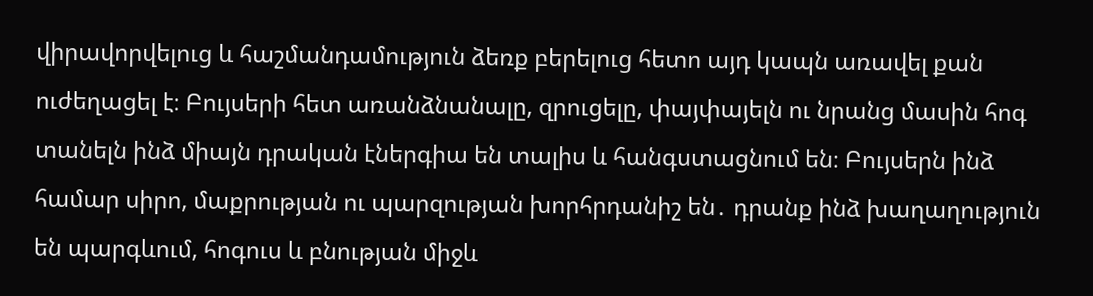վիրավորվելուց և հաշմանդամություն ձեռք բերելուց հետո այդ կապն առավել քան ուժեղացել է։ Բույսերի հետ առանձնանալը, զրուցելը, փայփայելն ու նրանց մասին հոգ տանելն ինձ միայն դրական էներգիա են տալիս և հանգստացնում են։ Բույսերն ինձ համար սիրո, մաքրության ու պարզության խորհրդանիշ են․ դրանք ինձ խաղաղություն են պարգևում, հոգուս և բնության միջև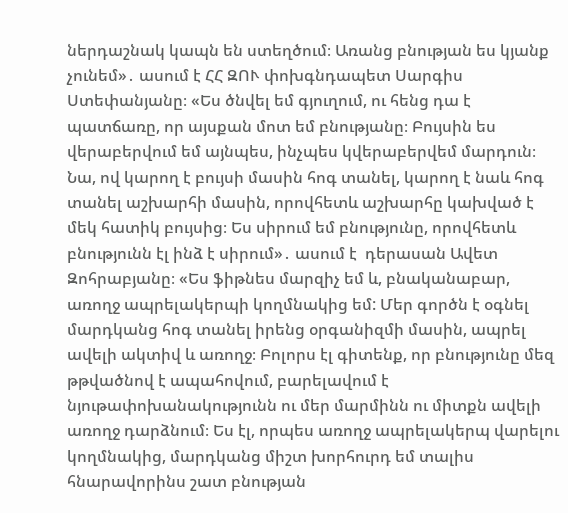ներդաշնակ կապն են ստեղծում։ Առանց բնության ես կյանք չունեմ»․ ասում է ՀՀ ԶՈՒ փոխգնդապետ Սարգիս Ստեփանյանը։ «Ես ծնվել եմ գյուղում, ու հենց դա է պատճառը, որ այսքան մոտ եմ բնությանը։ Բույսին ես վերաբերվում եմ այնպես, ինչպես կվերաբերվեմ մարդուն։ Նա, ով կարող է բույսի մասին հոգ տանել, կարող է նաև հոգ տանել աշխարհի մասին, որովհետև աշխարհը կախված է մեկ հատիկ բույսից։ Ես սիրում եմ բնությունը, որովհետև բնությունն էլ ինձ է սիրում»․ ասում է  դերասան Ավետ Զոհրաբյանը։ «Ես ֆիթնես մարզիչ եմ և, բնականաբար, առողջ ապրելակերպի կողմնակից եմ: Մեր գործն է օգնել մարդկանց հոգ տանել իրենց օրգանիզմի մասին, ապրել ավելի ակտիվ և առողջ։ Բոլորս էլ գիտենք, որ բնությունը մեզ թթվածնով է ապահովում, բարելավում է նյութափոխանակությունն ու մեր մարմինն ու միտքն ավելի առողջ դարձնում։ Ես էլ, որպես առողջ ապրելակերպ վարելու կողմնակից, մարդկանց միշտ խորհուրդ եմ տալիս հնարավորինս շատ բնության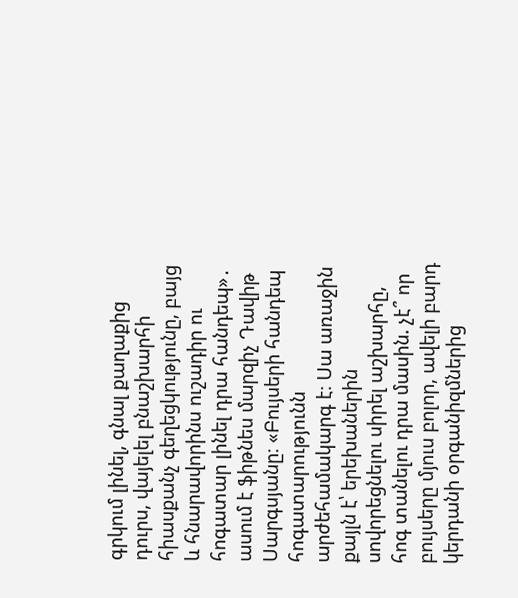գրկում լինել, գնալ քաղաքից դուրս, վայելել բնաշխարհի հիասքանչ գեղեցկությունը, բայց և հնարավորինս ուշադիր ու հոգատար լինել դրա հանդեպ»․ ասում է ֆիթնես մարզիչ Դավիթ Սարգսյանը։ «Բույսերի հանդեպ հոգատարությունն արժեհամակարգ է։ Սա առաջին քայլն է՝ երեխաներին սովորեցնելու սիրել աշխարհը, հոգ տանելու դրա մասին. չէ՞ որ բույսերը մյուս բոլոր, ավելի բարդ կերդանի օրգանիզմներից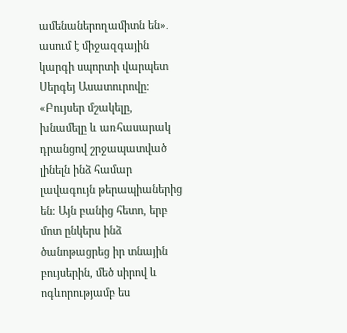ամենաներողամիտն են»․ ասում է միջազգային կարգի սպորտի վարպետ Սերգեյ Ասատուրովը։ «Բույսեր մշակելը, խնամելը և առհասարակ դրանցով շրջապատված լինելն ինձ համար լավագույն թերապիաներից են։ Այն բանից հետո, երբ մոտ ընկերս ինձ ծանոթացրեց իր տնային բույսերին, մեծ սիրով և ոգևորությամբ ես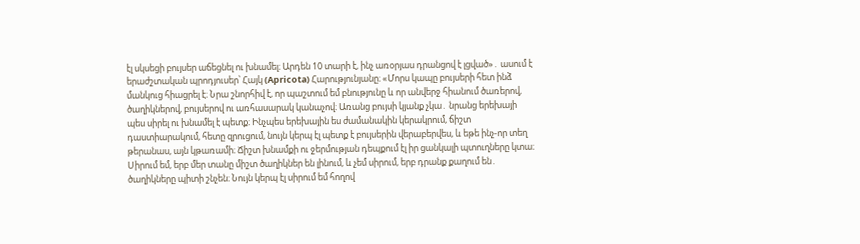էլ սկսեցի բույսեր աճեցնել ու խնամել։ Արդեն 10 տարի է, ինչ առօրյաս դրանցով է լցված»․ ասում է երաժշտական պրոդյուսեր՝ Հայկ (Apricota) Հարությունյանը։ «Մորս կապը բույսերի հետ ինձ մանկուց հիացրել է։ Նրա շնորհիվ է, որ պաշտում եմ բնությունը և որ անվերջ հիանում ծառերով, ծաղիկներով, բույսերով ու առհասարակ կանաչով։ Առանց բույսի կյանք չկա․ նրանց երեխայի պես սիրել ու խնամել է պետք։ Ինչպես երեխային ես ժամանակին կերակրում, ճիշտ դաստիարակում, հետը զրուցում, նույն կերպ էլ պետք է բույսերին վերաբերվես, և եթե ինչ-որ տեղ թերանաս, այն կթառամի։ Ճիշտ խնամքի ու ջերմության դեպքում էլ իր ցանկալի պտուղները կտա։ Սիրում եմ, երբ մեր տանը միշտ ծաղիկներ են լինում, և չեմ սիրում, երբ դրանք քաղում են․ ծաղիկները պիտի շնչեն։ Նույն կերպ էլ սիրում եմ հողով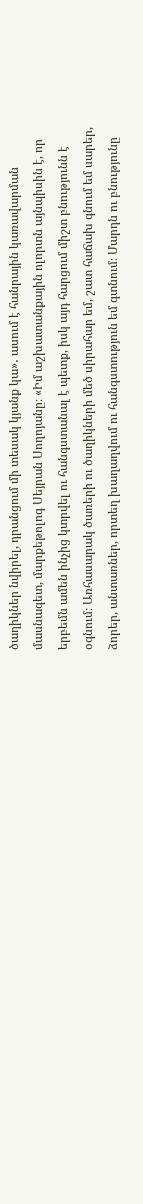ծաղիկներ նվիրել, դրանցում մի տեսակ կյանք կա»․ ասում է հանրային կառավարման մասնագետ, մարքեթոլոգ Սեյրան Սողոյանը։ «Իմ աշխատանքային ոլորտն այնպիսին է, որ երբեմն ամեն ինչից կտրվել ու հանգստանալ է պետք, իսկ այդ հարցում միշտ բնությունն է օգնում։ Առհասարակ ծառերի ու ծաղիկների մեծ սիրահար եմ, շատ հաճախ գնում եմ սարեր, ձորեր, անտառներ, որտեղ խաղաղվում ու հանգստություն եմ գտնում։ Մարդն ու բնությունը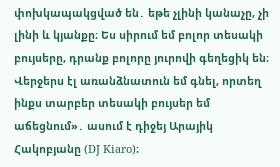փոխկապակցված են․ եթե չլինի կանաչը, չի լինի և կյանքը։ Ես սիրում եմ բոլոր տեսակի բույսերը, դրանք բոլորը յուրովի գեղեցիկ են։ Վերջերս էլ առանձնատուն եմ գնել, որտեղ ինքս տարբեր տեսակի բույսեր եմ աճեցնում»․ ասում է դիջեյ Արայիկ Հակոբյանը (DJ Kiaro)։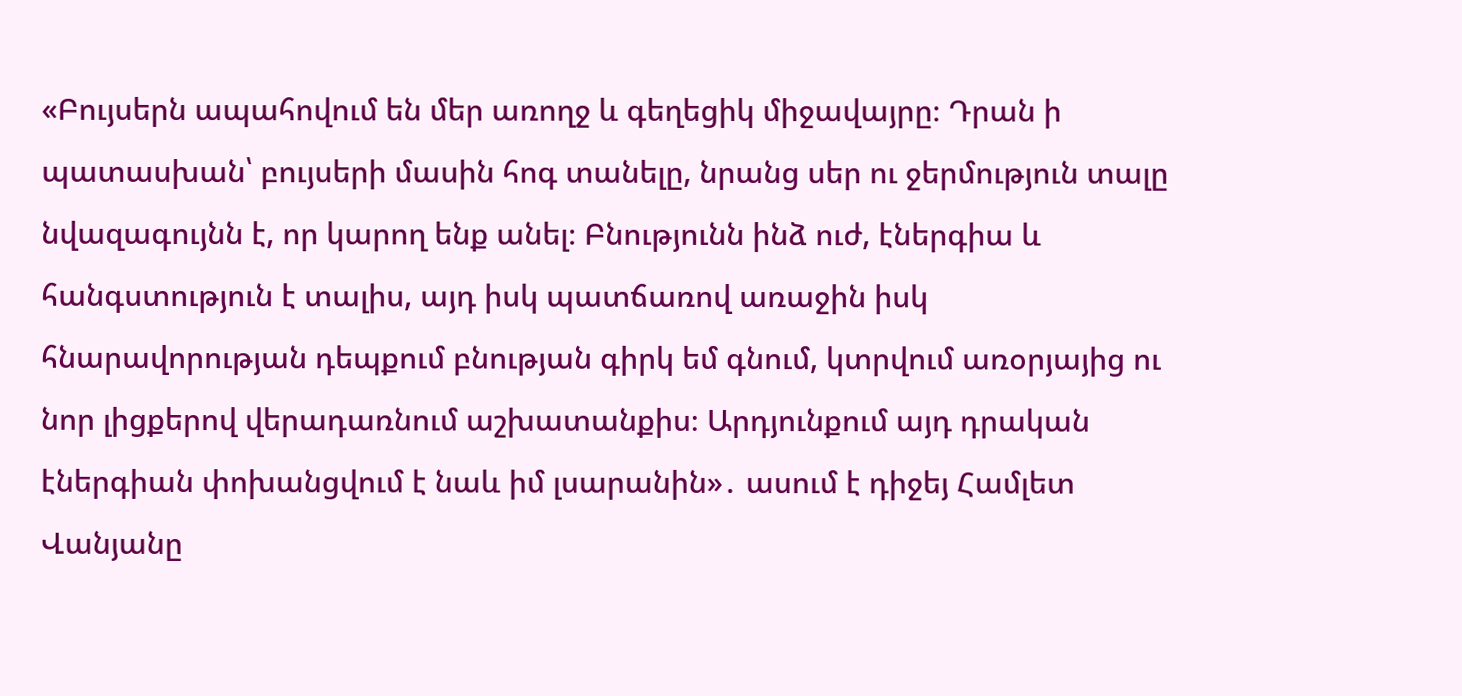«Բույսերն ապահովում են մեր առողջ և գեղեցիկ միջավայրը։ Դրան ի պատասխան՝ բույսերի մասին հոգ տանելը, նրանց սեր ու ջերմություն տալը նվազագույնն է, որ կարող ենք անել։ Բնությունն ինձ ուժ, էներգիա և հանգստություն է տալիս, այդ իսկ պատճառով առաջին իսկ հնարավորության դեպքում բնության գիրկ եմ գնում, կտրվում առօրյայից ու նոր լիցքերով վերադառնում աշխատանքիս։ Արդյունքում այդ դրական էներգիան փոխանցվում է նաև իմ լսարանին»․ ասում է դիջեյ Համլետ Վանյանը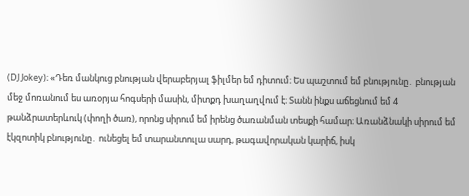(DJ Jokey)։ «Դեռ մանկուց բնության վերաբերյալ ֆիլմեր եմ դիտում։ Ես պաշտում եմ բնությունը․ բնության մեջ մոռանում ես առօրյա հոգսերի մասին, միտքդ խաղաղվում է։ Տանն ինքս աճեցնում եմ 4 թանձրատերևուկ (փողի ծառ), որոնց սիրում եմ իրենց ծառանման տեսքի համար։ Առանձնակի սիրում եմ էկզոտիկ բնությունը․ ունեցել եմ տարանտուլա սարդ, թագավորական կարիճ, իսկ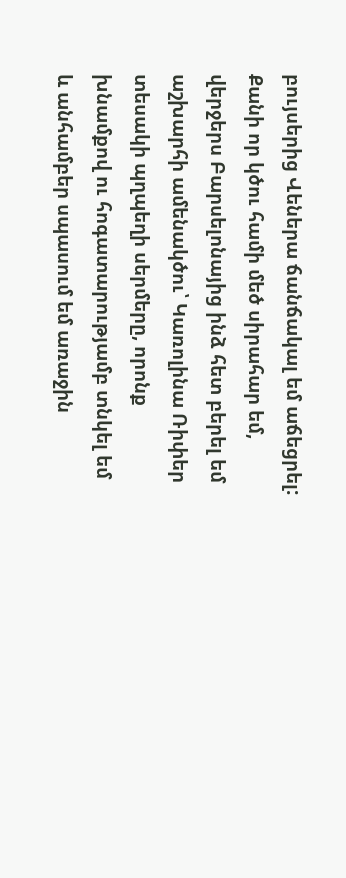բույսերից Վեներա ճանճակալ եմ աճեցրել: Քանի որ կծու համի մեծ սիրահար եմ, վերջերս Բարսելոնայից ինձ հետ բերել եմ աշխարհի ամենակծու՝ Կառոլինա Ռիփեր տեսակի պղպեղի սերմերը, որոնք խնամքով ու հոգատարությամբ տնկել եմ և անհամբեր սպասում եմ առաջին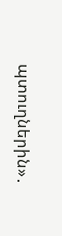պտուղներին»․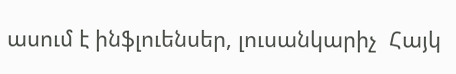ասում է ինֆլուենսեր, լուսանկարիչ  Հայկ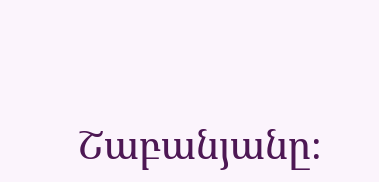Շաբանյանը։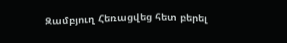Զամբյուղ Հեռացվեց հետ բերել